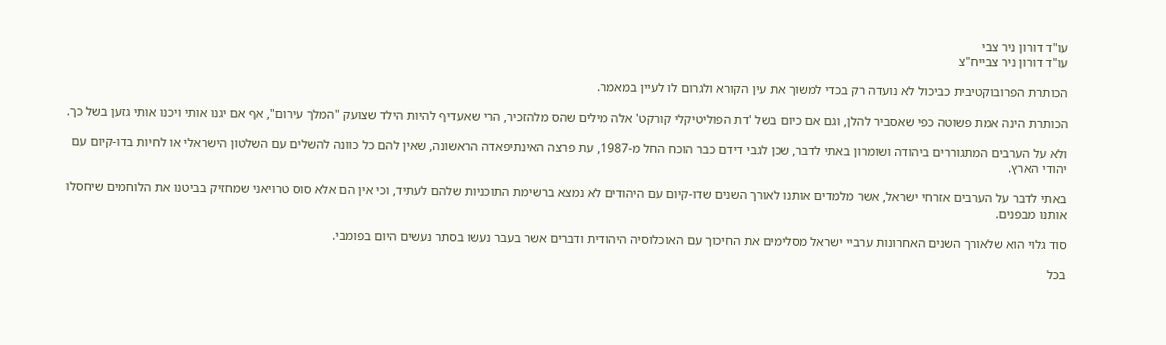עו"ד דורון ניר צבי
עו"ד דורון ניר צבייח"צ

הכותרת הפרובוקטיבית כביכול לא נועדה רק בכדי למשוך את עין הקורא ולגרום לו לעיין במאמר.

הכותרת הינה אמת פשוטה כפי שאסביר להלן, וגם אם כיום בשל 'דת הפוליטיקלי קורקט' אלה מילים שהס מלהזכיר, הרי שאעדיף להיות הילד שצועק "המלך עירום", אף אם יגנו אותי ויכנו אותי גזען בשל כך.

ולא על הערבים המתגוררים ביהודה ושומרון באתי לדבר, שכן לגבי דידם כבר הוכח החל מ-1987, עת פרצה האינתיפאדה הראשונה, שאין להם כל כוונה להשלים עם השלטון הישראלי או לחיות בדו-קיום עם יהודי הארץ.

באתי לדבר על הערבים אזרחי ישראל, אשר מלמדים אותנו לאורך השנים שדו-קיום עם היהודים לא נמצא ברשימת התוכניות שלהם לעתיד, וכי אין הם אלא סוס טרויאני שמחזיק בביטנו את הלוחמים שיחסלו אותנו מבפנים.

סוד גלוי הוא שלאורך השנים האחרונות ערביי ישראל מסלימים את החיכוך עם האוכלוסיה היהודית ודברים אשר בעבר נעשו בסתר נעשים היום בפומבי.

בכל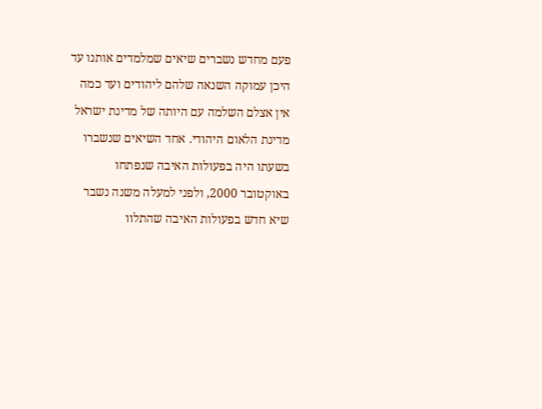פעם מחדש נשברים שיאים שמלמדים אותנו עד היכן עמוקה השנאה שלהם ליהודים ועד כמה אין אצלם השלמה עם היותה של מדינת ישראל מדינת הלאום היהודי. אחד השיאים שנשברו בשעתו היה בפעולות האיבה שנפתחו באוקטובר 2000, ולפני למעלה משנה נשבר שיא חדש בפעולות האיבה שהתלוו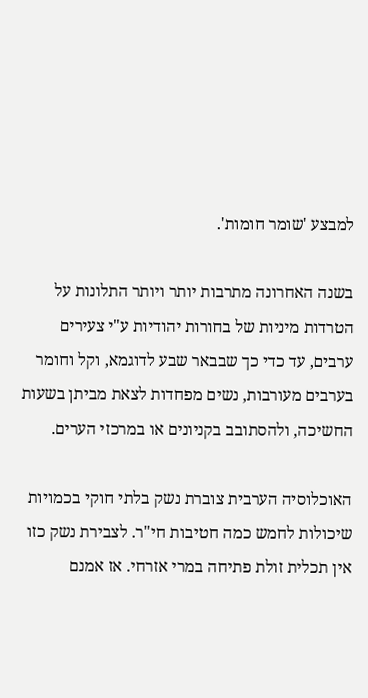למבצע 'שומר חומות'.

בשנה האחרונה מתרבות יותר ויותר התלונות על הטרדות מיניות של בחורות יהודיות ע"י צעירים ערבים, עד כדי כך שבבאר שבע לדוגמא, וקל וחומר בערבים מעורבות, נשים מפחדות לצאת מביתן בשעות החשיכה, ולהסתובב בקניונים או במרכזי הערים.

האוכלוסיה הערבית צוברת נשק בלתי חוקי בכמויות שיכולות לחמש כמה חטיבות חי"ר. לצבירת נשק כזו אין תכלית זולת פתיחה במרי אזרחי. אז אמנם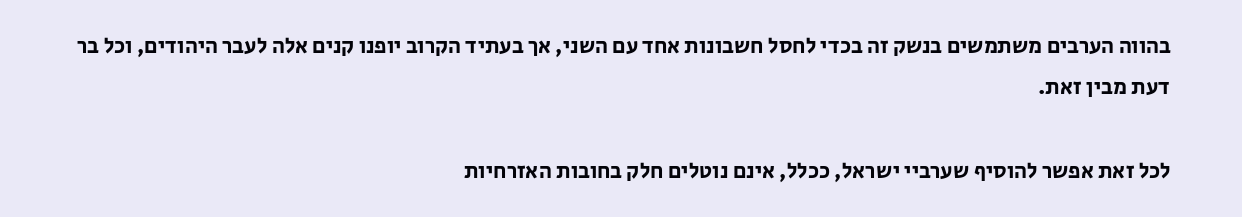בהווה הערבים משתמשים בנשק זה בכדי לחסל חשבונות אחד עם השני, אך בעתיד הקרוב יופנו קנים אלה לעבר היהודים, וכל בר דעת מבין זאת.

לכל זאת אפשר להוסיף שערביי ישראל, ככלל, אינם נוטלים חלק בחובות האזרחיות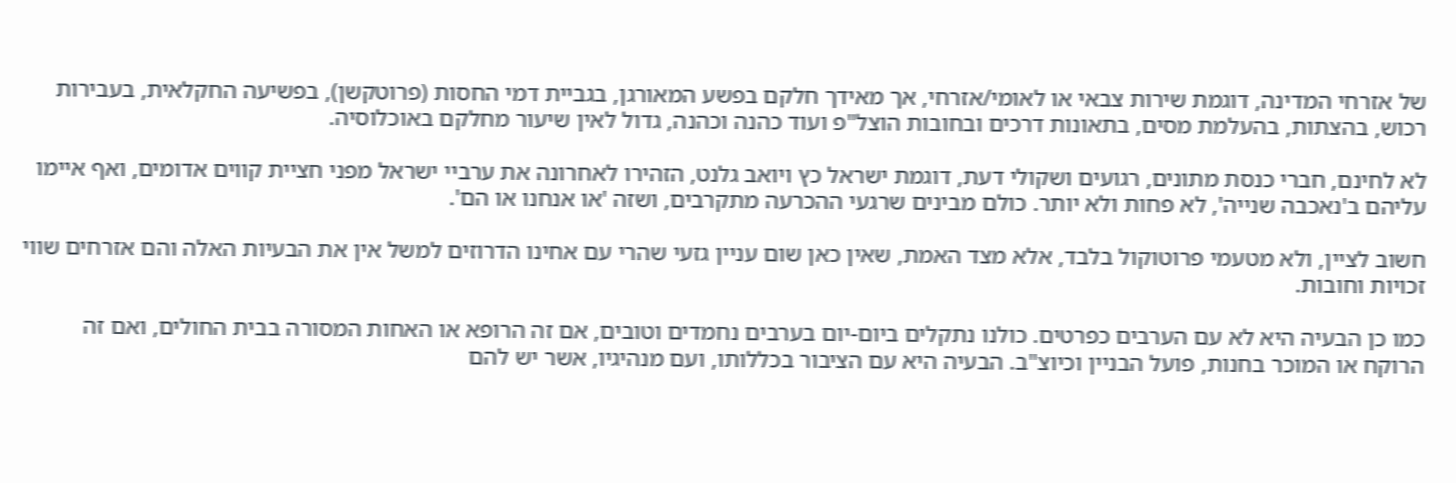של אזרחי המדינה, דוגמת שירות צבאי או לאומי/אזרחי, אך מאידך חלקם בפשע המאורגן, בגביית דמי החסות (פרוטקשן), בפשיעה החקלאית, בעבירות רכוש, בהצתות, בהעלמת מסים, בתאונות דרכים ובחובות הוצל"פ ועוד כהנה וכהנה, גדול לאין שיעור מחלקם באוכלוסיה.

לא לחינם, חברי כנסת מתונים, רגועים ושקולי דעת, דוגמת ישראל כץ ויואב גלנט, הזהירו לאחרונה את ערביי ישראל מפני חציית קווים אדומים, ואף איימו עליהם ב'נאכבה שנייה', לא פחות ולא יותר. כולם מבינים שרגעי ההכרעה מתקרבים, ושזה 'או אנחנו או הם'.

חשוב לציין, ולא מטעמי פרוטוקול בלבד, אלא מצד האמת, שאין כאן שום עניין גזעי שהרי עם אחינו הדרוזים למשל אין את הבעיות האלה והם אזרחים שווי זכויות וחובות.

כמו כן הבעיה היא לא עם הערבים כפרטים. כולנו נתקלים ביום-יום בערבים נחמדים וטובים, אם זה הרופא או האחות המסורה בבית החולים, ואם זה הרוקח או המוכר בחנות, פועל הבניין וכיוצ"ב. הבעיה היא עם הציבור בכללותו, ועם מנהיגיו, אשר יש להם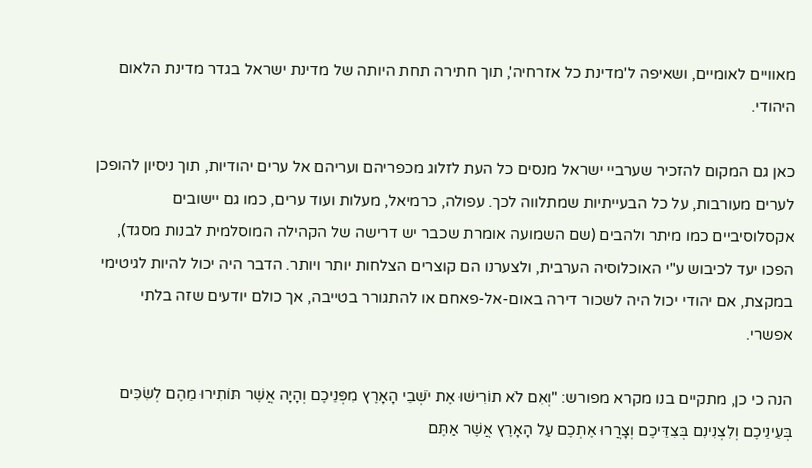מאוויים לאומיים, ושאיפה ל'מדינת כל אזרחיה', תוך חתירה תחת היותה של מדינת ישראל בגדר מדינת הלאום היהודי.

כאן גם המקום להזכיר שערביי ישראל מנסים כל העת לזלוג מכפריהם ועריהם אל ערים יהודיות, תוך ניסיון להופכן לערים מעורבות, על כל הבעייתיות שמתלווה לכך. עפולה, כרמיאל, מעלות ועוד ערים, כמו גם יישובים אקסלוסיביים כמו מיתר ולהבים (שם השמועה אומרת שכבר יש דרישה של הקהילה המוסלמית לבנות מסגד), הפכו יעד לכיבוש ע"י האוכלוסיה הערבית, ולצערנו הם קוצרים הצלחות יותר ויותר. הדבר היה יכול להיות לגיטימי במקצת, אם יהודי יכול היה לשכור דירה באום-אל-פאחם או להתגורר בטייבה, אך כולם יודעים שזה בלתי אפשרי.

הנה כי כן, מתקיים בנו מקרא מפורש: "וְאִם לֹא תוֹרִישׁוּ אֶת יֹשְׁבֵי הָאָרֶץ מִפְּנֵיכֶם וְהָיָה אֲשֶׁר תּוֹתִירוּ מֵהֶם לְשִׂכִּים בְּעֵינֵיכֶם וְלִצְנִינִם בְּצִדֵּיכֶם וְצָרֲרוּ אֶתְכֶם עַל הָאָרֶץ אֲשֶׁר אַתֶּם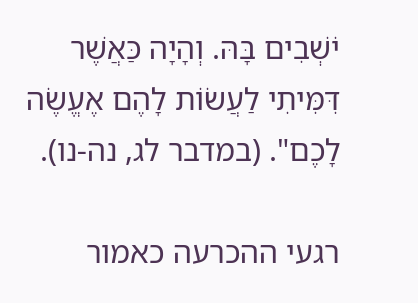יֹשְׁבִים בָּהּ. וְהָיָה כַּאֲשֶׁר דִּמִּיתִי לַעֲשׂוֹת לָהֶם אֶעֱשֶׂה לָכֶם". (במדבר לג, נה-נו).

רגעי ההכרעה כאמור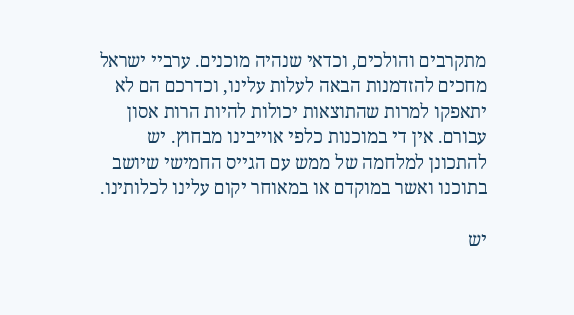מתקרבים והולכים, וכדאי שנהיה מוכנים. ערביי ישראל מחכים להזדמנות הבאה לעלות עלינו, וכדרכם הם לא יתאפקו למרות שהתוצאות יכולות להיות הרות אסון עבורם. אין די במוכנות כלפי אוייבינו מבחוץ. יש להתכונן למלחמה של ממש עם הגייס החמישי שיושב בתוכנו ואשר במוקדם או במאוחר יקום עלינו לכלותינו.

יש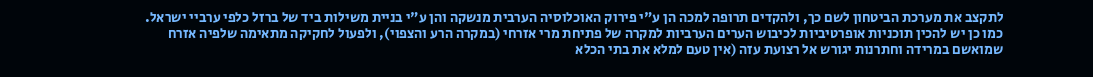לתקצב את מערכת הביטחון לשם כך, ולהקדים תרופה למכה הן ע"י פירוק האוכלוסיה הערבית מנשקה והן ע"י בניית משילות ביד של ברזל כלפי ערביי ישראל. כמו כן יש להכין תוכניות אופרטיביות לכיבוש הערים הערביות למקרה של פתיחת מרי אזרחי (במקרה הרע והצפוי), ולפעול לחקיקה מתאימה שלפיה אזרח שמואשם במרידה וחתרנות יגורש אל רצועת עזה (אין טעם למלא את בתי הכלא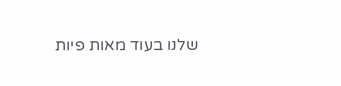שלנו בעוד מאות פיות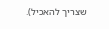שצריך להאכיל).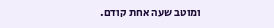ומוטב שעה אחת קודם.